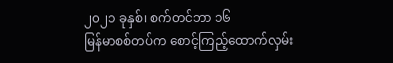၂၀၂၁ ခုနှစ်၊ စက်တင်ဘာ ၁၆
မြန်မာစစ်တပ်က စောင့်ကြည့်ထောက်လှမ်း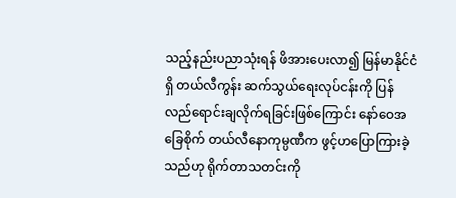သည့်နည်းပညာသုံးရန် ဖိအားပေးလာ၍ မြန်မာနိုင်ငံရှိ တယ်လီကွန်း ဆက်သွယ်ရေးလုပ်ငန်းကို ပြန်လည်ရောင်းချလိုက်ရခြင်းဖြစ်ကြောင်း နော်ဝေအခြေစိုက် တယ်လီနောကုမ္ပဏီက ဖွင့်ဟပြောကြားခဲ့သည်ဟု ရိုက်တာသတင်းကို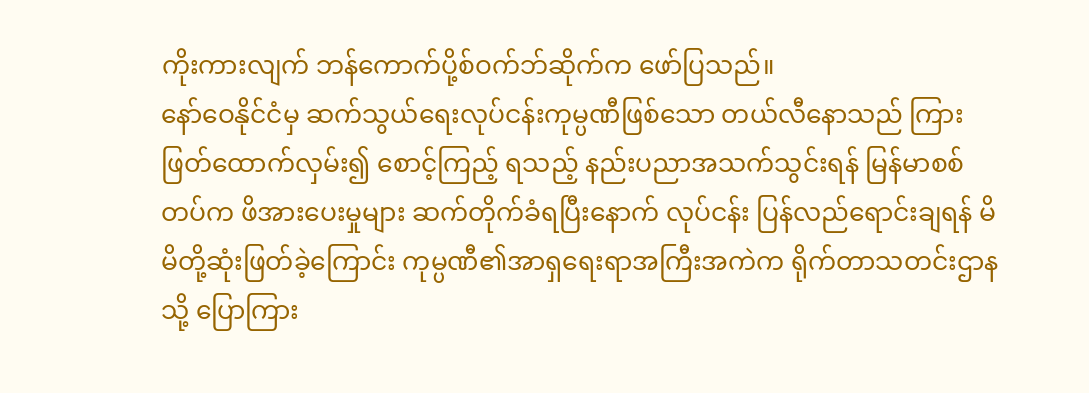ကိုးကားလျက် ဘန်ကောက်ပို့စ်ဝက်ဘ်ဆိုက်က ဖော်ပြသည်။
နော်ဝေနိုင်ငံမှ ဆက်သွယ်ရေးလုပ်ငန်းကုမ္ပဏီဖြစ်သော တယ်လီနောသည် ကြားဖြတ်ထောက်လှမ်း၍ စောင့်ကြည့် ရသည့် နည်းပညာအသက်သွင်းရန် မြန်မာစစ်တပ်က ဖိအားပေးမှုများ ဆက်တိုက်ခံရပြီးနောက် လုပ်ငန်း ပြန်လည်ရောင်းချရန် မိမိတို့ဆုံးဖြတ်ခဲ့ကြောင်း ကုမ္ပဏီ၏အာရှရေးရာအကြီးအကဲက ရိုက်တာသတင်းဌာနသို့ ပြောကြား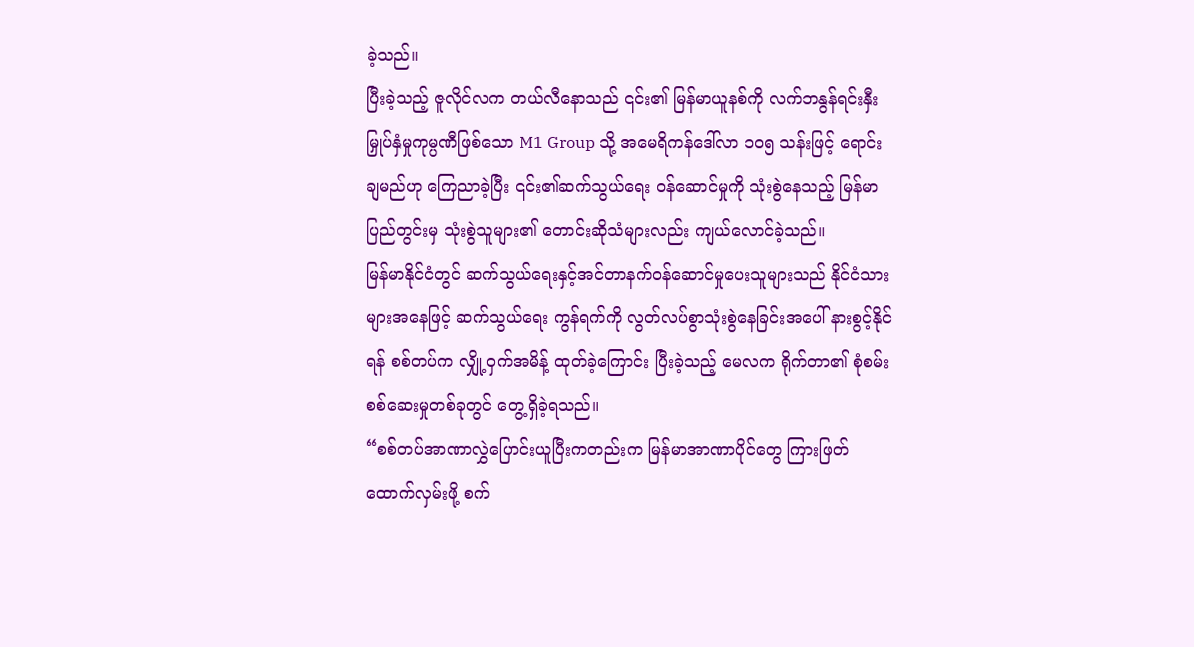ခဲ့သည်။
ပြီးခဲ့သည့် ဇူလိုင်လက တယ်လီနောသည် ၎င်း၏ မြန်မာယူနစ်ကို လက်ဘနွန်ရင်းနှီးမြှုပ်နှံမှုကုမ္ပဏီဖြစ်သော M1 Group သို့ အမေရိကန်ဒေါ်လာ ၁၀၅ သန်းဖြင့် ရောင်းချမည်ဟု ကြေညာခဲ့ပြီး ၎င်း၏ဆက်သွယ်ရေး ဝန်ဆောင်မှုကို သုံးစွဲနေသည့် မြန်မာပြည်တွင်းမှ သုံးစွဲသူများ၏ တောင်းဆိုသံများလည်း ကျယ်လောင်ခဲ့သည်။
မြန်မာနိုင်ငံတွင် ဆက်သွယ်ရေးနှင့်အင်တာနက်ဝန်ဆောင်မှုပေးသူများသည် နိုင်ငံသားများအနေဖြင့် ဆက်သွယ်ရေး ကွန်ရက်ကို လွတ်လပ်စွာသုံးစွဲနေခြင်းအပေါ် နားစွင့်နိုင်ရန် စစ်တပ်က လျှို့ဝှက်အမိန့် ထုတ်ခဲ့ကြောင်း ပြီးခဲ့သည့် မေလက ရိုက်တာ၏ စုံစမ်းစစ်ဆေးမှုတစ်ခုတွင် တွေ့ရှိခဲ့ရသည်။
“စစ်တပ်အာဏာလွှဲပြောင်းယူပြီးကတည်းက မြန်မာအာဏာပိုင်တွေ ကြားဖြတ်ထောက်လှမ်းဖို့ စက်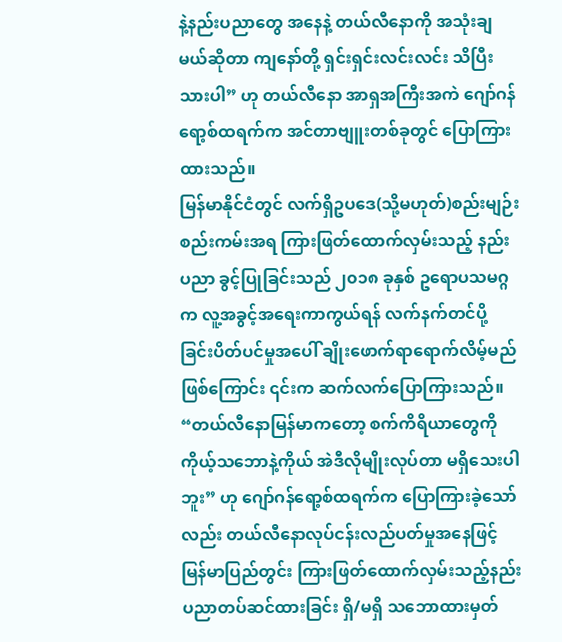နဲ့နည်းပညာတွေ အနေနဲ့ တယ်လီနောကို အသုံးချမယ်ဆိုတာ ကျနော်တို့ ရှင်းရှင်းလင်းလင်း သိပြီးသားပါ” ဟု တယ်လီနော အာရှအကြီးအကဲ ဂျော်ဂန်ရော့စ်ထရက်က အင်တာဗျူးတစ်ခုတွင် ပြောကြားထားသည်။
မြန်မာနိုင်ငံတွင် လက်ရှိဥပဒေ(သို့မဟုတ်)စည်းမျဉ်းစည်းကမ်းအရ ကြားဖြတ်ထောက်လှမ်းသည့် နည်းပညာ ခွင့်ပြုခြင်းသည် ၂၀၁၈ ခုနှစ် ဥရောပသမဂ္ဂက လူ့အခွင့်အရေးကာကွယ်ရန် လက်နက်တင်ပို့ခြင်းပိတ်ပင်မှုအပေါ် ချိုးဖောက်ရာရောက်လိမ့်မည်ဖြစ်ကြောင်း ၎င်းက ဆက်လက်ပြောကြားသည်။
“တယ်လီနောမြန်မာကတော့ စက်ကိရိယာတွေကို ကိုယ့်သဘောနဲ့ကိုယ် အဲဒီလိုမျိုးလုပ်တာ မရှိသေးပါဘူး” ဟု ဂျော်ဂန်ရော့စ်ထရက်က ပြောကြားခဲ့သော်လည်း တယ်လီနောလုပ်ငန်းလည်ပတ်မှုအနေဖြင့် မြန်မာပြည်တွင်း ကြားဖြတ်ထောက်လှမ်းသည့်နည်းပညာတပ်ဆင်ထားခြင်း ရှိ/မရှိ သဘောထားမှတ်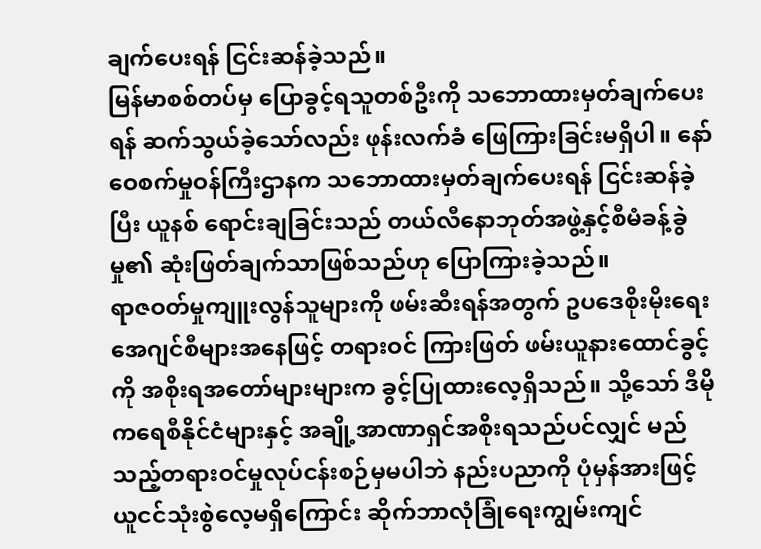ချက်ပေးရန် ငြင်းဆန်ခဲ့သည်။
မြန်မာစစ်တပ်မှ ပြောခွင့်ရသူတစ်ဦးကို သဘောထားမှတ်ချက်ပေးရန် ဆက်သွယ်ခဲ့သော်လည်း ဖုန်းလက်ခံ ဖြေကြားခြင်းမရှိပါ။ နော်ဝေစက်မှုဝန်ကြီးဌာနက သဘောထားမှတ်ချက်ပေးရန် ငြင်းဆန်ခဲ့ပြီး ယူနစ် ရောင်းချခြင်းသည် တယ်လီနောဘုတ်အဖွဲ့နှင့်စီမံခန့်ခွဲမှု၏ ဆုံးဖြတ်ချက်သာဖြစ်သည်ဟု ပြောကြားခဲ့သည်။
ရာဇဝတ်မှုကျူးလွန်သူများကို ဖမ်းဆီးရန်အတွက် ဥပဒေစိုးမိုးရေးအေဂျင်စီများအနေဖြင့် တရားဝင် ကြားဖြတ် ဖမ်းယူနားထောင်ခွင့်ကို အစိုးရအတော်များများက ခွင့်ပြုထားလေ့ရှိသည်။ သို့သော် ဒီမိုကရေစီနိုင်ငံများနှင့် အချို့အာဏာရှင်အစိုးရသည်ပင်လျှင် မည်သည့်တရားဝင်မှုလုပ်ငန်းစဉ်မှမပါဘဲ နည်းပညာကို ပုံမှန်အားဖြင့် ယူငင်သုံးစွဲလေ့မရှိကြောင်း ဆိုက်ဘာလုံခြုံရေးကျွမ်းကျင်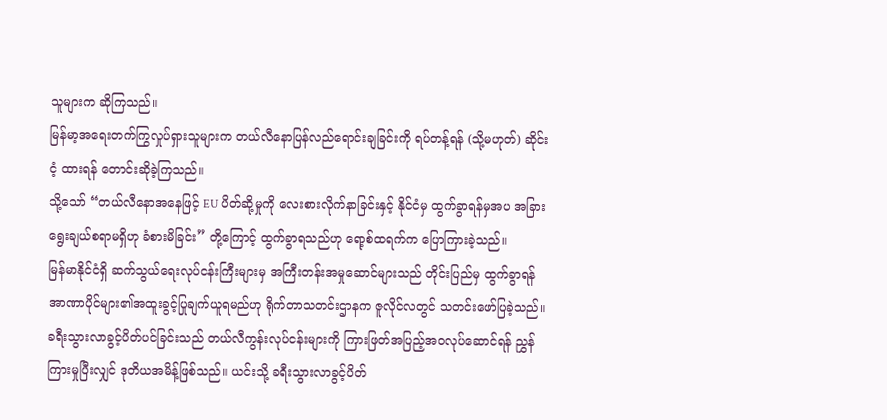သူများက ဆိုကြသည်။
မြန်မာ့အရေးတက်ကြွလှုပ်ရှားသူများက တယ်လီနောပြန်လည်ရောင်းချခြင်းကို ရပ်တန့်ရန် (သို့မဟုတ်) ဆိုင်းငံ့ ထားရန် တောင်းဆိုခဲ့ကြသည်။
သို့သော် “တယ်လီနောအနေဖြင့် EU ပိတ်ဆို့မှုကို လေးစားလိုက်နာခြင်းနှင့် နိုင်ငံမှ ထွက်ခွာရန်မှအပ အခြားရွေးချယ်စရာမရှိဟု ခံစားမိခြင်း” တို့ကြောင့် ထွက်ခွာရသည်ဟု ရော့စ်ထရက်က ပြောကြားခဲ့သည်။
မြန်မာနိုင်ငံရှိ ဆက်သွယ်ရေးလုပ်ငန်းကြီးများမှ အကြီးတန်းအမှုဆောင်များသည် တိုင်းပြည်မှ ထွက်ခွာရန် အာဏာပိုင်များ၏အထူးခွင့်ပြုချက်ယူရမည်ဟု ရိုက်တာသတင်းဌာနက ဇူလိုင်လတွင် သတင်းဖော်ပြခဲ့သည်။ ခရီးသွားလာခွင့်ပိတ်ပင်ခြင်းသည် တယ်လီကွန်းလုပ်ငန်းများကို ကြားဖြတ်အပြည့်အဝလုပ်ဆောင်ရန် ညွှန်ကြားမှုပြီးလျှင် ဒုတိယအမိန့်ဖြစ်သည်။ ယင်းသို့ ခရီးသွားလာခွင့်ပိတ်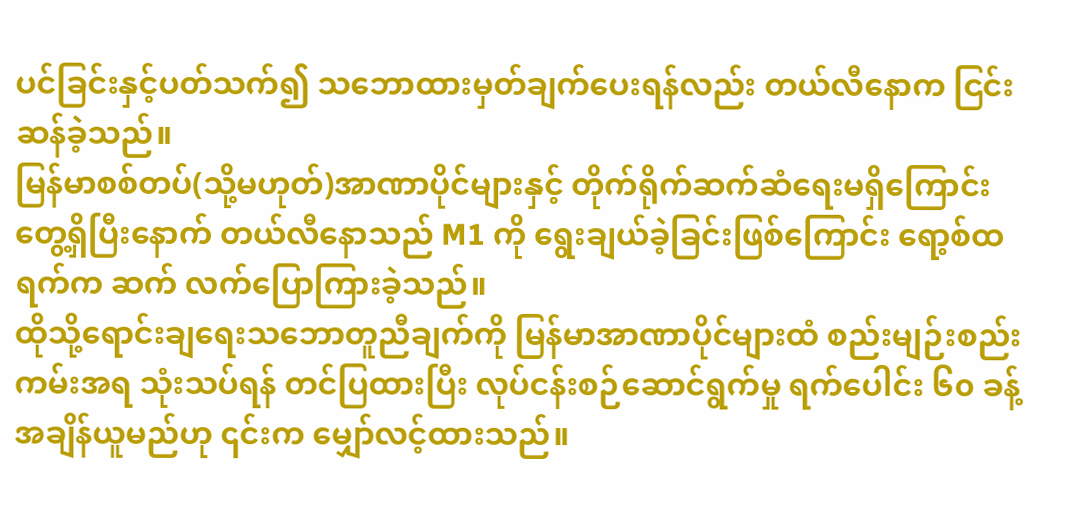ပင်ခြင်းနှင့်ပတ်သက်၍ သဘောထားမှတ်ချက်ပေးရန်လည်း တယ်လီနောက ငြင်းဆန်ခဲ့သည်။
မြန်မာစစ်တပ်(သို့မဟုတ်)အာဏာပိုင်များနှင့် တိုက်ရိုက်ဆက်ဆံရေးမရှိကြောင်း တွေ့ရှိပြီးနောက် တယ်လီနောသည် M1 ကို ရွေးချယ်ခဲ့ခြင်းဖြစ်ကြောင်း ရော့စ်ထရက်က ဆက် လက်ပြောကြားခဲ့သည်။
ထိုသို့ရောင်းချရေးသဘောတူညီချက်ကို မြန်မာအာဏာပိုင်များထံ စည်းမျဉ်းစည်းကမ်းအရ သုံးသပ်ရန် တင်ပြထားပြီး လုပ်ငန်းစဉ်ဆောင်ရွက်မှု ရက်ပေါင်း ၆၀ ခန့်အချိန်ယူမည်ဟု ၎င်းက မျှော်လင့်ထားသည်။